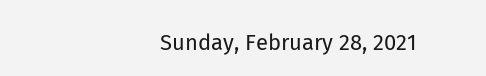Sunday, February 28, 2021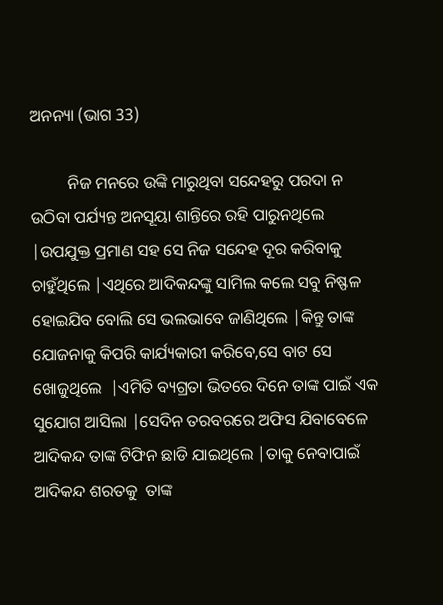ଅନନ୍ୟା (ଭାଗ 33)

         ନିଜ ମନରେ ଉଙ୍କି ମାରୁଥିବା ସନ୍ଦେହରୁ ପରଦା ନ ଉଠିବା ପର୍ଯ୍ୟନ୍ତ ଅନସୂୟା ଶାନ୍ତିରେ ରହି ପାରୁନଥିଲେ |ଉପଯୁକ୍ତ ପ୍ରମାଣ ସହ ସେ ନିଜ ସନ୍ଦେହ ଦୂର କରିବାକୁ ଚାହୁଁଥିଲେ |ଏଥିରେ ଆଦିକନ୍ଦଙ୍କୁ ସାମିଲ କଲେ ସବୁ ନିଷ୍ଫଳ ହୋଇଯିବ ବୋଲି ସେ ଭଲଭାବେ ଜାଣିଥିଲେ |କିନ୍ତୁ ତାଙ୍କ ଯୋଜନାକୁ କିପରି କାର୍ଯ୍ୟକାରୀ କରିବେ,ସେ ବାଟ ସେ ଖୋଜୁଥିଲେ  |ଏମିତି ବ୍ୟଗ୍ରତା ଭିତରେ ଦିନେ ତାଙ୍କ ପାଇଁ ଏକ ସୁଯୋଗ ଆସିଲା |ସେଦିନ ତରବରରେ ଅଫିସ ଯିବାବେଳେ ଆଦିକନ୍ଦ ତାଙ୍କ ଟିଫିନ ଛାଡି ଯାଇଥିଲେ |ତାକୁ ନେବାପାଇଁ ଆଦିକନ୍ଦ ଶରତକୁ  ତାଙ୍କ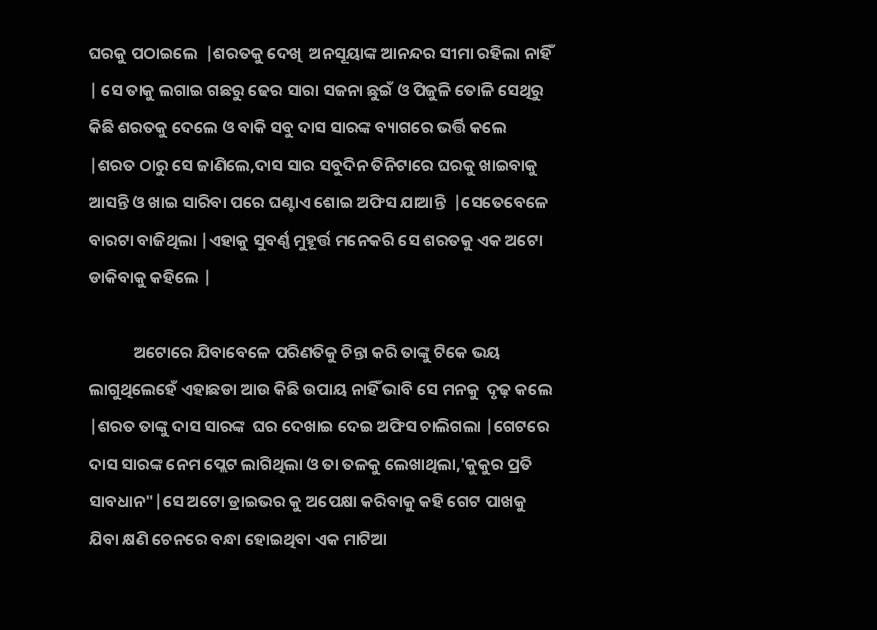ଘରକୁ ପଠାଇଲେ  |ଶରତକୁ ଦେଖି  ଅନସୂୟାଙ୍କ ଆନନ୍ଦର ସୀମା ରହିଲା ନାହିଁ | ସେ ତାକୁ ଲଗାଇ ଗଛରୁ ଢେର ସାରା ସଜନା ଛୁଇଁ ଓ ପିଜୁଳି ତୋଳି ସେଥିରୁ କିଛି ଶରତକୁ ଦେଲେ ଓ ବାକି ସବୁ ଦାସ ସାରଙ୍କ ବ୍ୟାଗରେ ଭର୍ତ୍ତି କଲେ |ଶରତ ଠାରୁ ସେ ଜାଣିଲେ,ଦାସ ସାର ସବୁଦିନ ତିନିଟାରେ ଘରକୁ ଖାଇବାକୁ ଆସନ୍ତି ଓ ଖାଇ ସାରିବା ପରେ ଘଣ୍ଟାଏ ଶୋଇ ଅଫିସ ଯାଆନ୍ତି  |ସେତେବେଳେ ବାରଟା ବାଜିଥିଲା |ଏହାକୁ ସୁବର୍ଣ୍ଣ ମୁହୂର୍ତ୍ତ ମନେକରି ସେ ଶରତକୁ ଏକ ଅଟୋ ଡାକିବାକୁ କହିଲେ |

            ଅଟୋରେ ଯିବାବେଳେ ପରିଣତିକୁ ଚିନ୍ତା କରି ତାଙ୍କୁ ଟିକେ ଭୟ ଲାଗୁଥିଲେହେଁ ଏହାଛଡା ଆଉ କିଛି ଉପାୟ ନାହିଁ ଭାବି ସେ ମନକୁ  ଦୃଢ଼ କଲେ |ଶରତ ତାଙ୍କୁ ଦାସ ସାରଙ୍କ  ଘର ଦେଖାଇ ଦେଇ ଅଫିସ ଚାଲିଗଲା |ଗେଟରେ ଦାସ ସାରଙ୍କ ନେମ ପ୍ଲେଟ ଲାଗିଥିଲା ଓ ତା ତଳକୁ ଲେଖାଥିଲା,'କୁକୁର ପ୍ରତି ସାବଧାନ"|ସେ ଅଟୋ ଡ୍ରାଇଭର କୁ ଅପେକ୍ଷା କରିବାକୁ କହି ଗେଟ ପାଖକୁ ଯିବା କ୍ଷଣି ଚେନରେ ବନ୍ଧା ହୋଇଥିବା ଏକ ମାଟିଆ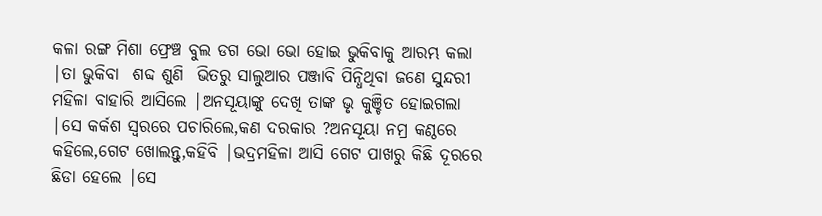କଳା ରଙ୍ଗ ମିଶା ଫ୍ରେଞ୍ଚ ବୁଲ ଡଗ ଭୋ ଭୋ ହୋଇ ଭୁକିବାକୁ ଆରମ୍ଭ କଲା  |ତା ଭୁକିବା  ଶବ୍ଦ ଶୁଣି  ଭିତରୁ ସାଲୁଆର ପଞ୍ଜାବି ପିନ୍ଧିଥିବା ଜଣେ ସୁନ୍ଦରୀ ମହିଳା ବାହାରି ଆସିଲେ |ଅନସୂୟାଙ୍କୁ ଦେଖି ତାଙ୍କ ଭୃ କୁଞ୍ଚିତ ହୋଇଗଲା |ସେ କର୍କଶ ସ୍ୱରରେ ପଚାରିଲେ,କଣ ଦରକାର ?ଅନସୂୟା ନମ୍ର କଣ୍ଠରେ କହିଲେ,ଗେଟ ଖୋଲନ୍ତୁ,କହିବି |ଭଦ୍ରମହିଳା ଆସି ଗେଟ ପାଖରୁ କିଛି ଦୂରରେ ଛିଡା ହେଲେ |ସେ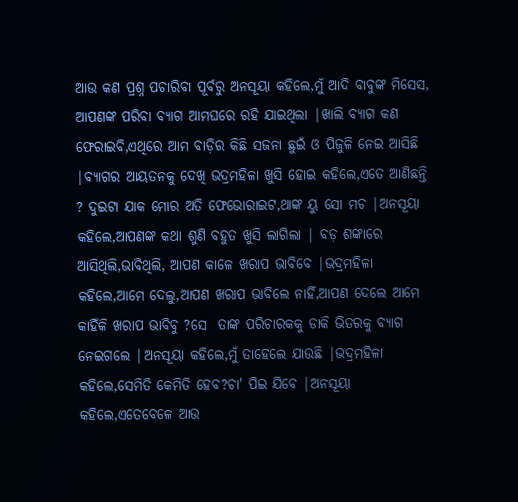ଆଉ କଣ ପ୍ରଶ୍ନ ପଚାରିବା ପୂର୍ବରୁ ଅନସୂୟା କହିଲେ,ମୁଁ ଆଦି ବାବୁଙ୍କ ମିସେସ, ଆପଣଙ୍କ ପରିବା ବ୍ୟାଗ ଆମଘରେ ରହି ଯାଇଥିଲା |ଖାଲି ବ୍ୟାଗ କଣ ଫେରାଇବି,ଏଥିରେ ଆମ ବାଡ଼ିର କିଛି ସଜନା ଛୁଇଁ ଓ ପିଜୁଳି ନେଇ ଆସିଛି |ବ୍ୟାଗର ଆୟତନକୁ ଦେଖି ଭଦ୍ରମହିଳା ଖୁସି ହୋଇ କହିଲେ,ଏତେ ଆଣିଛନ୍ତି ? ଦୁଇଟା ଯାକ ମୋର ଅତି ଫେଭୋରାଇଟ,ଥାଙ୍କ ୟୁ ସୋ ମଚ |ଅନସୂୟା କହିଲେ,ଆପଣଙ୍କ କଥା ଶୁଣି ବହୁତ ଖୁସି ଲାଗିଲା | ବଡ଼ ଶଙ୍କାରେ ଆସିଥିଲି,ଭାବିଥିଲି, ଆପଣ କାଳେ ଖରାପ ଭାବିବେ |ଭଦ୍ରମହିଳା କହିଲେ,ଆମେ ଦେଲୁ,ଆପଣ ଖରାପ ଭାବିଲେ ନାହିଁ,ଆପଣ ଦେଲେ ଆମେ କାହିଁକି ଖରାପ ଭାବିବୁ ?ସେ  ତାଙ୍କ ପରିଚାରକକୁ ଡାକି ଭିତରକୁ ବ୍ୟାଗ ନେଇଗଲେ |ଅନସୂୟା କହିଲେ,ମୁଁ ତାହେଲେ ଯାଉଛି |ଭଦ୍ରମହିଳା କହିଲେ,ସେମିତି କେମିତି ହେବ?ଚା' ପିଇ ଯିବେ |ଅନସୂୟା କହିଲେ,ଏତେବେଳେ ଆଉ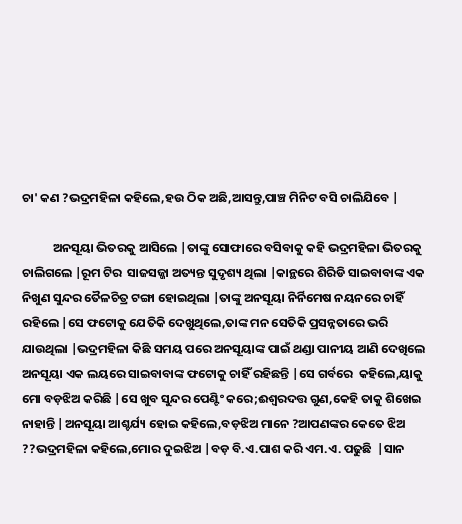ଚା' କଣ ?ଭଦ୍ରମହିଳା କହିଲେ,ହଉ ଠିକ ଅଛି,ଆସନ୍ତୁ,ପାଞ୍ଚ ମିନିଟ ବସି ଚାଲିଯିବେ |

           ଅନସୂୟା ଭିତରକୁ ଆସିଲେ |ତାଙ୍କୁ ସୋଫାରେ ବସିବାକୁ କହି ଭଦ୍ରମହିଳା ଭିତରକୁ ଚାଲିଗଲେ |ରୂମ ଟିର  ସାଜସଜ୍ଜା ଅତ୍ୟନ୍ତ ସୁଦୃଶ୍ୟ ଥିଲା |କାନ୍ଥରେ ଶିରିଡି ସାଇବାବାଙ୍କ ଏକ ନିଖୁଣ ସୁନ୍ଦର ତୈଳଚିତ୍ର ଟଙ୍ଗା ହୋଇଥିଲା |ତାଙ୍କୁ ଅନସୂୟା ନିର୍ନିମେଷ ନୟନରେ ଚାହିଁ ରହିଲେ |ସେ ଫଟୋକୁ ଯେତିକି ଦେଖୁଥିଲେ,ତାଙ୍କ ମନ ସେତିକି ପ୍ରସନ୍ନତାରେ ଭରି ଯାଉଥିଲା |ଭଦ୍ରମହିଳା କିଛି ସମୟ ପରେ ଅନସୂୟାଙ୍କ ପାଇଁ ଥଣ୍ଡା ପାନୀୟ ଆଣି ଦେଖିଲେ ଅନସୂୟା ଏକ ଲୟରେ ସାଇବାବାଙ୍କ ଫଟୋକୁ ଚାହିଁ ରହିଛନ୍ତି |ସେ ଗର୍ବରେ  କହିଲେ,ୟାକୁ ମୋ ବଡ଼ଝିଅ କରିଛି |ସେ ଖୁବ ସୁନ୍ଦର ପେଣ୍ଟିଂ କରେ;ଈଶ୍ଵରଦତ୍ତ ଗୁଣ,କେହି ତାକୁ ଶିଖେଇ ନାହାନ୍ତି |ଅନସୂୟା ଆଶ୍ଚର୍ଯ୍ୟ ହୋଇ କହିଲେ,ବଡ଼ଝିଅ ମାନେ ?ଆପଣଙ୍କର କେତେ ଝିଅ ??ଭଦ୍ରମହିଳା କହିଲେ,ମୋର ଦୁଇଝିଅ |ବଡ଼ ବି.ଏ.ପାଶ କରି ଏମ.ଏ. ପଢୁଛି  |ସାନ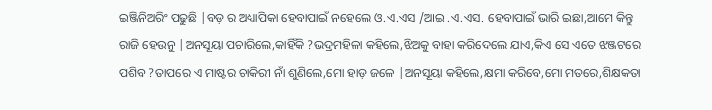ଇଞ୍ଜିନିଅରିଂ ପଢୁଛି |ବଡ଼ ର ଅଧ୍ୟାପିକା ହେବାପାଇଁ ନହେଲେ ଓ.ଏ.ଏସ /ଆଇ .ଏ.ଏସ. ହେବାପାଇଁ ଭାରି ଇଛା,ଆମେ କିନ୍ତୁ ରାଜି ହେଉନୁ |ଅନସୂୟା ପଚାରିଲେ,କାହିଁକି ?ଭଦ୍ରମହିଳା କହିଲେ,ଝିଅକୁ ବାହା କରିଦେଲେ ଯାଏ,କିଏ ସେ ଏତେ ଝଞ୍ଜଟରେ ପଶିବ ?ତାପରେ ଏ ମାଷ୍ଟର ଚାକିରୀ ନାଁ ଶୁଣିଲେ,ମୋ ହାଡ଼ ଜଳେ |ଅନସୂୟା କହିଲେ,କ୍ଷମା କରିବେ,ମୋ ମତରେ,ଶିକ୍ଷକତା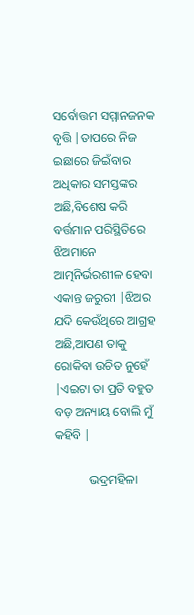ସର୍ବୋତ୍ତମ ସମ୍ମାନଜନକ ବୃତ୍ତି |ତାପରେ ନିଜ ଇଛାରେ ଜିଇଁବାର ଅଧିକାର ସମସ୍ତଙ୍କର ଅଛି,ବିଶେଷ କରି ବର୍ତ୍ତମାନ ପରିସ୍ଥିତିରେ ଝିଅମାନେ ଆତ୍ମନିର୍ଭରଶୀଳ ହେବା  ଏକାନ୍ତ ଜରୁରୀ |ଝିଅର ଯଦି କେଉଁଥିରେ ଆଗ୍ରହ ଅଛି,ଆପଣ ତାକୁ ରୋକିବା ଉଚିତ ନୁହେଁ |ଏଇଟା ତା ପ୍ରତି ବହୁତ ବଡ଼ ଅନ୍ୟାୟ ବୋଲି ମୁଁ କହିବି |

           ଭଦ୍ରମହିଳା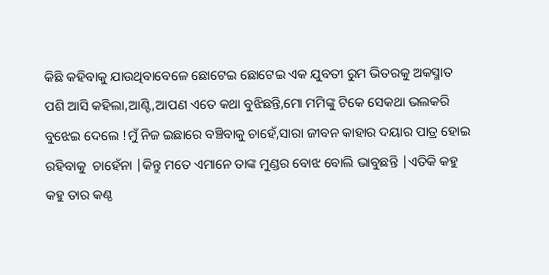କିଛି କହିବାକୁ ଯାଉଥିବାବେଳେ ଛୋଟେଇ ଛୋଟେଇ ଏକ ଯୁବତୀ ରୁମ ଭିତରକୁ ଅକସ୍ମାତ ପଶି ଆସି କହିଲା,ଆଣ୍ଟି,ଆପଣ ଏତେ କଥା ବୁଝିଛନ୍ତି,ମୋ ମମିଙ୍କୁ ଟିକେ ସେକଥା ଭଲକରି ବୁଝେଇ ଦେଲେ !ମୁଁ ନିଜ ଇଛାରେ ବଞ୍ଚିବାକୁ ଚାହେଁ,ସାରା ଜୀବନ କାହାର ଦୟାର ପାତ୍ର ହୋଇ ରହିବାକୁ  ଚାହେଁନା |କିନ୍ତୁ ମତେ ଏମାନେ ତାଙ୍କ ମୁଣ୍ଡର ବୋଝ ବୋଲି ଭାବୁଛନ୍ତି |ଏତିକି କହୁ କହୁ ତାର କଣ୍ଠ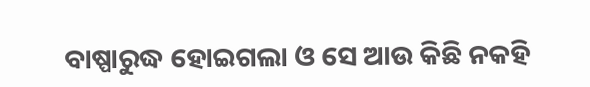ବାଷ୍ପାରୁଦ୍ଧ ହୋଇଗଲା ଓ ସେ ଆଉ କିଛି ନକହି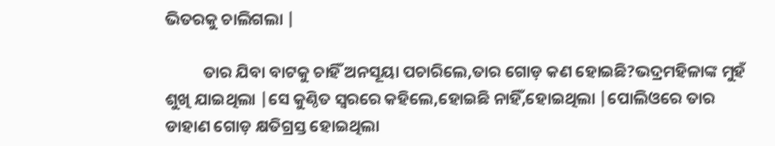ଭିତରକୁ ଚାଲିଗଲା |

          ତାର ଯିବା ବାଟକୁ ଚାହିଁ ଅନସୂୟା ପଚାରିଲେ,ତାର ଗୋଡ଼ କଣ ହୋଇଛି?ଭଦ୍ରମହିଳାଙ୍କ ମୁହଁ ଶୁଖି ଯାଇଥିଲା |ସେ କୁଣ୍ଠିତ ସ୍ୱରରେ କହିଲେ,ହୋଇଛି ନାହିଁ,ହୋଇଥିଲା |ପୋଲିଓରେ ତାର ଡାହାଣ ଗୋଡ଼ କ୍ଷତିଗ୍ରସ୍ତ ହୋଇଥିଲା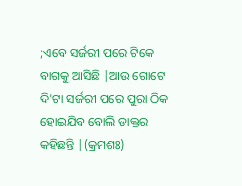;ଏବେ ସର୍ଜରୀ ପରେ ଟିକେ ବାଗକୁ ଆସିଛି |ଆଉ ଗୋଟେ ଦି'ଟା ସର୍ଜରୀ ପରେ ପୁରା ଠିକ ହୋଇଯିବ ବୋଲି ଡାକ୍ତର କହିଛନ୍ତି |(କ୍ରମଶଃ)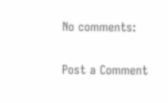No comments:

Post a Comment